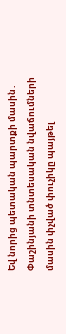Եվ նորից պետական պարտքի մասին․ Փաշինյանի տնտեսական նվաճումների մասին փչված փուչիկը պայթել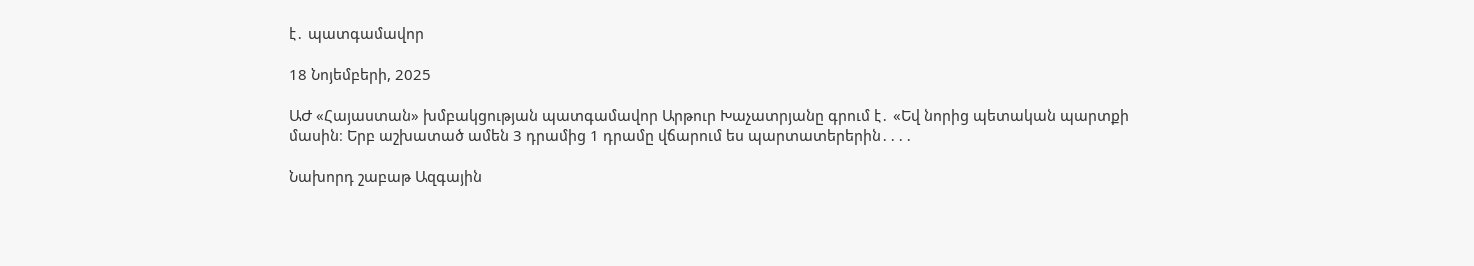է․ պատգամավոր

18 Նոյեմբերի, 2025

ԱԺ «Հայաստան» խմբակցության պատգամավոր Արթուր Խաչատրյանը գրում է․ «Եվ նորից պետական պարտքի մասին։ Երբ աշխատած ամեն 3 դրամից 1 դրամը վճարում ես պարտատերերին․․․․

Նախորդ շաբաթ Ազգային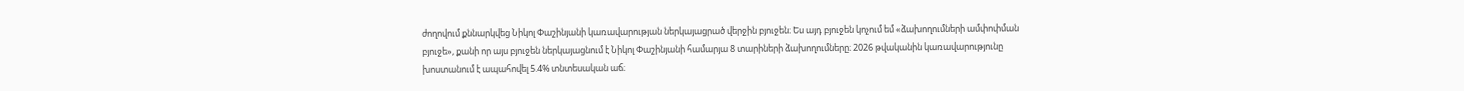ժողովում քննարկվեց Նիկոլ Փաշինյանի կառավարության ներկայացրած վերջին բյուջեն։ Ես այդ բյուջեն կոչում եմ «ձախողումների ամփոփման բյուջե», քանի որ այս բյուջեն ներկայացնում է Նիկոլ Փաշինյանի համարյա 8 տարիների ձախողումները։ 2026 թվականին կառավարությունը խոստանում է ապահովել 5.4% տնտեսական աճ։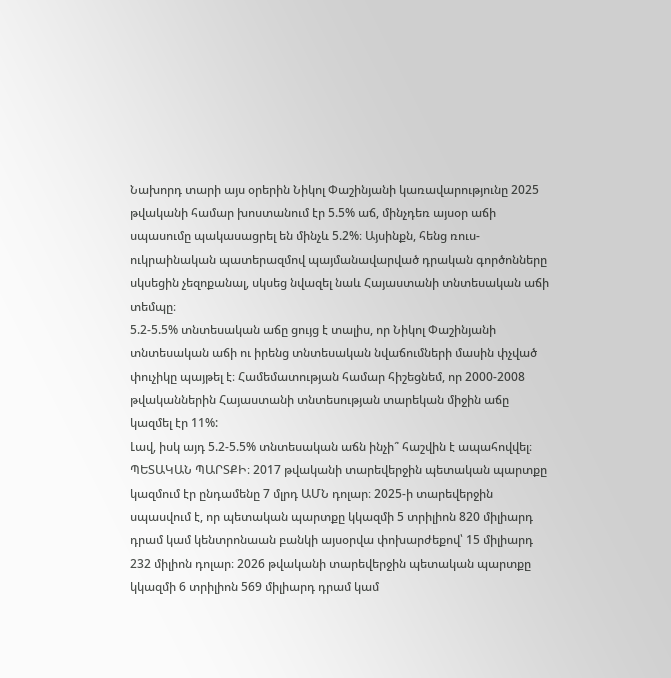Նախորդ տարի այս օրերին Նիկոլ Փաշինյանի կառավարությունը 2025 թվականի համար խոստանում էր 5.5% աճ, մինչդեռ այսօր աճի սպասումը պակասացրել են մինչև 5.2%։ Այսինքն, հենց ռուս-ուկրաինական պատերազմով պայմանավարված դրական գործոնները սկսեցին չեզոքանալ, սկսեց նվազել նաև Հայաստանի տնտեսական աճի տեմպը։
5.2-5.5% տնտեսական աճը ցույց է տալիս, որ Նիկոլ Փաշինյանի տնտեսական աճի ու իրենց տնտեսական նվաճումների մասին փչված փուչիկը պայթել է։ Համեմատության համար հիշեցնեմ, որ 2000-2008 թվականներին Հայաստանի տնտեսության տարեկան միջին աճը կազմել էր 11%:
Լավ, իսկ այդ 5.2-5.5% տնտեսական աճն ինչի՞ հաշվին է ապահովվել։ ՊԵՏԱԿԱՆ ՊԱՐՏՔԻ։ 2017 թվականի տարեվերջին պետական պարտքը կազմում էր ընդամենը 7 մլրդ ԱՄՆ դոլար։ 2025-ի տարեվերջին սպասվում է, որ պետական պարտքը կկազմի 5 տրիլիոն 820 միլիարդ դրամ կամ կենտրոնաան բանկի այսօրվա փոխարժեքով՝ 15 միլիարդ 232 միլիոն դոլար։ 2026 թվականի տարեվերջին պետական պարտքը կկազմի 6 տրիլիոն 569 միլիարդ դրամ կամ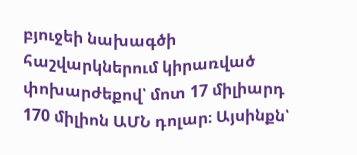բյուջեի նախագծի հաշվարկներում կիրառված փոխարժեքով՝ մոտ 17 միլիարդ 170 միլիոն ԱՄՆ դոլար։ Այսինքն՝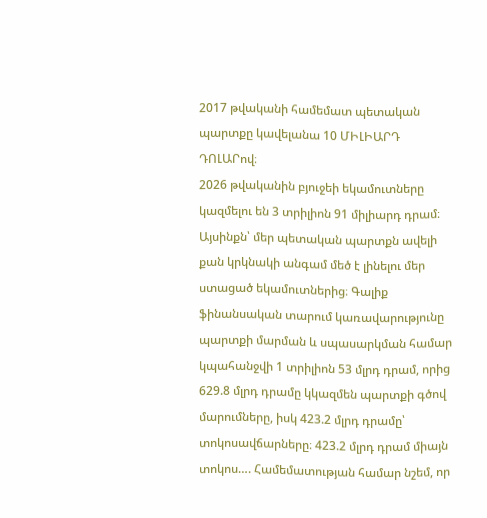2017 թվականի համեմատ պետական պարտքը կավելանա 10 ՄԻԼԻԱՐԴ ԴՈԼԱՐով։
2026 թվականին բյուջեի եկամուտները կազմելու են 3 տրիլիոն 91 միլիարդ դրամ։ Այսինքն՝ մեր պետական պարտքն ավելի քան կրկնակի անգամ մեծ է լինելու մեր ստացած եկամուտներից։ Գալիք ֆինանսական տարում կառավարությունը պարտքի մարման և սպասարկման համար կպահանջվի 1 տրիլիոն 53 մլրդ դրամ, որից 629.8 մլրդ դրամը կկազմեն պարտքի գծով մարումները, իսկ 423.2 մլրդ դրամը՝ տոկոսավճարները։ 423.2 մլրդ դրամ միայն տոկոս…. Համեմատության համար նշեմ, որ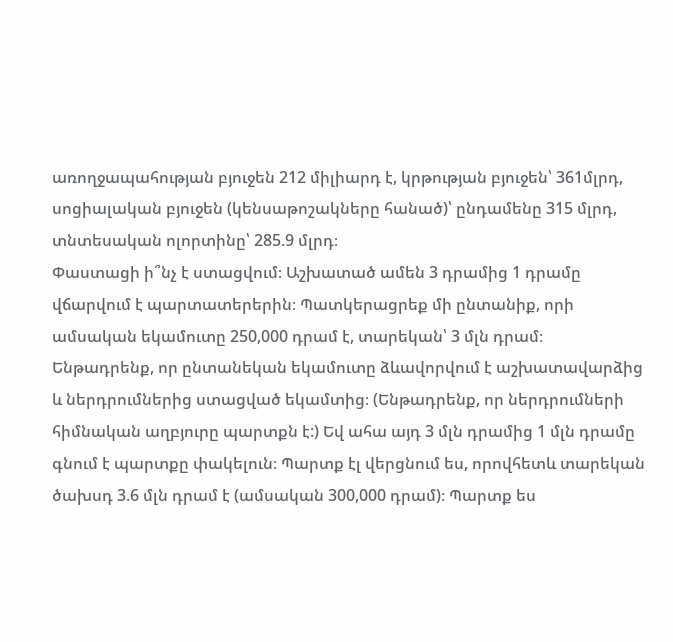առողջապահության բյուջեն 212 միլիարդ է, կրթության բյուջեն՝ 361մլրդ, սոցիալական բյուջեն (կենսաթոշակները հանած)՝ ընդամենը 315 մլրդ, տնտեսական ոլորտինը՝ 285.9 մլրդ։
Փաստացի ի՞նչ է ստացվում։ Աշխատած ամեն 3 դրամից 1 դրամը վճարվում է պարտատերերին։ Պատկերացրեք մի ընտանիք, որի ամսական եկամուտը 250,000 դրամ է, տարեկան՝ 3 մլն դրամ։
Ենթադրենք, որ ընտանեկան եկամուտը ձևավորվում է աշխատավարձից և ներդրումներից ստացված եկամտից։ (Ենթադրենք, որ ներդրումների հիմնական աղբյուրը պարտքն է:) Եվ ահա այդ 3 մլն դրամից 1 մլն դրամը գնում է պարտքը փակելուն։ Պարտք էլ վերցնում ես, որովհետև տարեկան ծախսդ 3.6 մլն դրամ է (ամսական 300,000 դրամ)։ Պարտք ես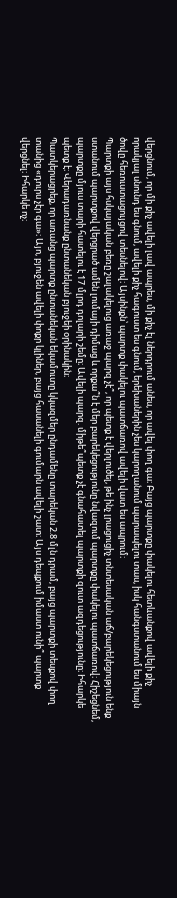վերցնում, որ մի քիչ ավելի լավ ապրես, մի քիչ էլ ներդրում անես, որ ավել փող գա։ Բայց պարտքը փակելու հետևանքով ավելի քիչ որակյալ սնունդ ես գնում, ավելի քիչ հագուստ ես գնում, երեխաներին չես կարողանում պարապելու տաս, իսկ հանգստանում ես միայն ծովը հեռուստացույցով տեսնելով։ Այսինքն՝ պարտք փակելու պատճառով ավելի վատ ես ապրում։
Պարտքի այս հսկայական բեռը շալակելուց առաջ պարզ չէ՞, որ պետք է վերլուծել, թե ինչ լրացուցիչ տնտեսական աճ/բարեկեցություն ենք ստանում պարտքով վերցրած ամեն լումայի դիմաց և որքա՞ն է մեր բարեկեցությունը նվազում պարտքը փակելու պատճառով։ Հիշեցնեմ, պարտքը մյուս տարի հատելու է 17 մլրդ դոլարի շեմը։ Ավելի պարզ. միթե՞պետք չէ գնահատել պարտքի զուտ ազդեցությունը։ Իհարկե պետք է։ Վերադառնանք ընտանեկան բյուջեի օրինակին։
Պատկերացրեք, որ առանց պարտք ընտանեկան եկամուտը կկազմեր ընդամենը տարեկան 2.8 մլն դրամ, բայց պարտքի տեսքով փող տանից «դուրս չէր գա»։ Այո, բյուջեն ավելի փոքր կլիներ, բայց հասանելի գումարն ավելի շատ։ Այս դեպքում իմաստ ունի՞ պարտք վերցնել։ Իհարկե ոչ։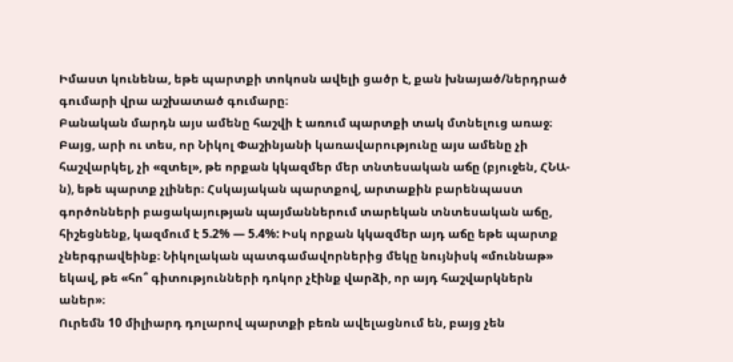Իմաստ կունենա, եթե պարտքի տոկոսն ավելի ցածր է, քան խնայած/ներդրած գումարի վրա աշխատած գումարը։
Բանական մարդն այս ամենը հաշվի է առում պարտքի տակ մտնելուց առաջ։ Բայց, արի ու տես, որ Նիկոլ Փաշինյանի կառավարությունը այս ամենը չի հաշվարկել, չի «զտել», թե որքան կկազմեր մեր տնտեսական աճը (բյուջեն, ՀՆԱ-ն), եթե պարտք չլիներ։ Հսկայական պարտքով, արտաքին բարենպաստ գործոնների բացակայության պայմաններում տարեկան տնտեսական աճը, հիշեցնենք, կազմում է 5.2% — 5.4%: Իսկ որքան կկազմեր այդ աճը եթե պարտք չներգրավեինք։ Նիկոլական պատգամավորներից մեկը նույնիսկ «մուննաթ» եկավ, թե «հո՞ գիտությունների դոկոր չէինք վարձի, որ այդ հաշվարկներն աներ»։
Ուրեմն 10 միլիարդ դոլարով պարտքի բեռն ավելացնում են, բայց չեն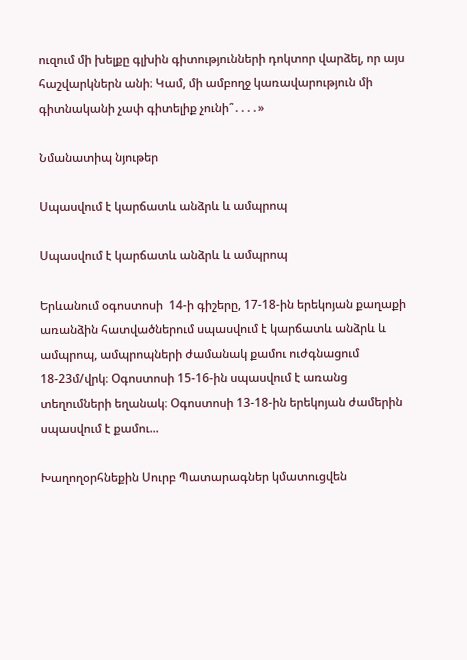ուզում մի խելքը գլխին գիտությունների դոկտոր վարձել, որ այս հաշվարկներն անի։ Կամ, մի ամբողջ կառավարություն մի գիտնականի չափ գիտելիք չունի՞․․․․»

Նմանատիպ նյութեր

Սպասվում է կարճատև անձրև և ամպրոպ

Սպասվում է կարճատև անձրև և ամպրոպ

Երևանում օգոստոսի  14-ի գիշերը, 17-18-ին երեկոյան քաղաքի առանձին հատվածներում սպասվում է կարճատև անձրև և ամպրոպ, ամպրոպների ժամանակ քամու ուժգնացում 18-23մ/վրկ։ Օգոստոսի 15-16-ին սպասվում է առանց տեղումների եղանակ։ Օգոստոսի 13-18-ին երեկոյան ժամերին սպասվում է քամու...

Խաղողօրհնեքին Սուրբ Պատարագներ կմատուցվեն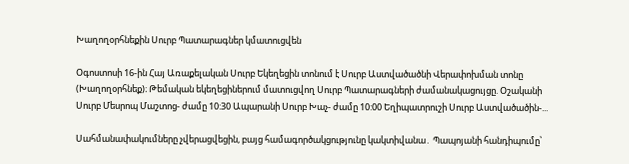Խաղողօրհնեքին Սուրբ Պատարագներ կմատուցվեն

Օգոստոսի 16-ին Հայ Առաքելական Սուրբ Եկեղեցին տոնում է Սուրբ Աստվածածնի Վերափոխման տոնը (Խաղողօրհնեք)։ Թեմական եկեղեցիներում մատուցվող Սուրբ Պատարագների ժամանակացույցը. Օշականի Սուրբ Մեսրոպ Մաշտոց- ժամը 10:30 Ապարանի Սուրբ Խաչ- ժամը 10:00 Եղիպատրուշի Սուրբ Աստվածածին-...

Սահմանափակումները չվերացվեցին, բայց համագործակցությունը կակտիվանա․ Պապոյանի հանդիպումը՝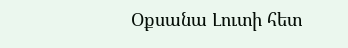Օքսանա Լուտի հետ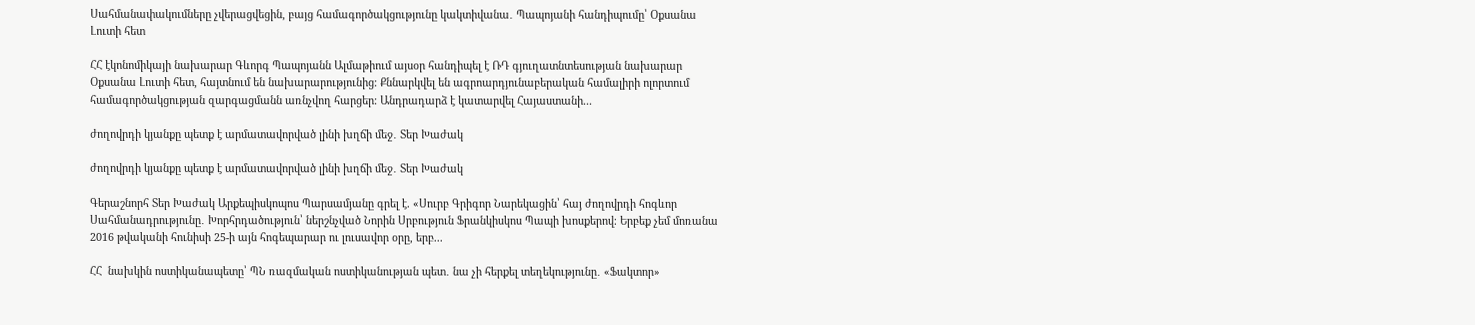Սահմանափակումները չվերացվեցին, բայց համագործակցությունը կակտիվանա․ Պապոյանի հանդիպումը՝ Օքսանա Լուտի հետ

ՀՀ էկոնոմիկայի նախարար Գևորգ Պապոյանն Ալմաթիում այսօր հանդիպել է ՌԴ գյուղատնտեսության նախարար Օքսանա Լուտի հետ, հայտնում են նախարարությունից։ Քննարկվել են ագրոարդյունաբերական համալիրի ոլորտում համագործակցության զարգացմանն առնչվող հարցեր։ Անդրադարձ է կատարվել Հայաստանի...

ժողովրդի կյանքը պետք է արմատավորված լինի խղճի մեջ․ Տեր Խաժակ

ժողովրդի կյանքը պետք է արմատավորված լինի խղճի մեջ․ Տեր Խաժակ

Գերաշնորհ Տեր Խաժակ Արքեպիսկոպոս Պարսամյանը գրել է. «Սուրբ Գրիգոր Նարեկացին՝ հայ ժողովրդի հոգևոր Սահմանադրությունը․ Խորհրդածություն՝ ներշնչված Նորին Սրբություն Ֆրանկիսկոս Պապի խոսքերով։ Երբեք չեմ մոռանա 2016 թվականի հունիսի 25-ի այն հոգեպարար ու լուսավոր օրը, երբ...

ՀՀ  նախկին ոստիկանապետը՝ ՊՆ ռազմական ոստիկանության պետ․ նա չի հերքել տեղեկությունը․ «Ֆակտոր»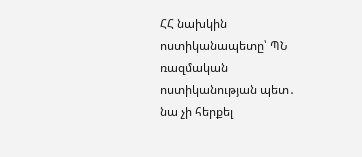ՀՀ նախկին ոստիկանապետը՝ ՊՆ ռազմական ոստիկանության պետ․ նա չի հերքել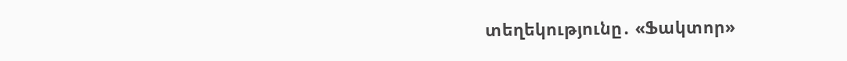տեղեկությունը․ «Ֆակտոր»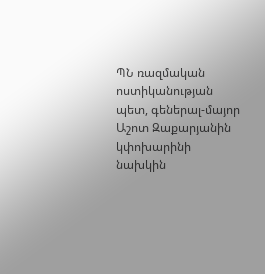ՊՆ ռազմական ոստիկանության պետ, գեներալ-մայոր Աշոտ Զաքարյանին կփոխարինի նախկին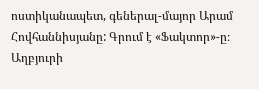ոստիկանապետ, գեներալ-մայոր Արամ Հովհաննիսյանը: Գրում է «Ֆակտոր»-ը։ Աղբյուրի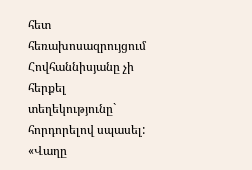հետ հեռախոսազրույցում Հովհաննիսյանը չի հերքել տեղեկությունը` հորդորելով սպասել: «Վաղը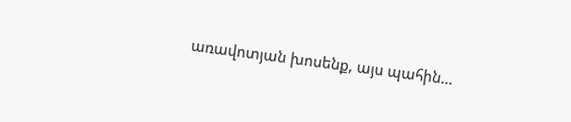առավոտյան խոսենք, այս պահին...